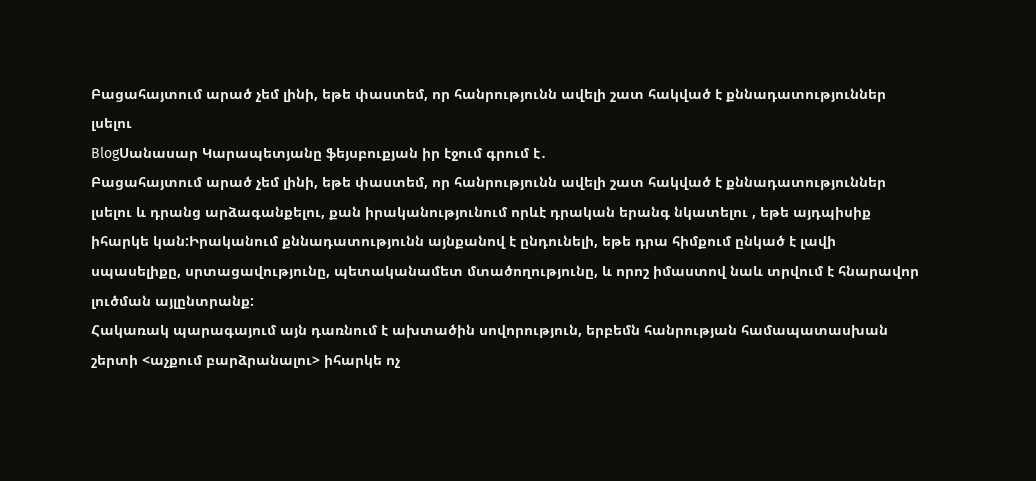Բացահայտում արած չեմ լինի, եթե փաստեմ, որ հանրությունն ավելի շատ հակված է քննադատություններ լսելու
BlogՍանասար Կարապետյանը ֆեյսբուքյան իր էջում գրում է․
Բացահայտում արած չեմ լինի, եթե փաստեմ, որ հանրությունն ավելի շատ հակված է քննադատություններ լսելու և դրանց արձագանքելու, քան իրականությունում որևէ դրական երանգ նկատելու , եթե այդպիսիք իհարկե կան:Իրականում քննադատությունն այնքանով է ընդունելի, եթե դրա հիմքում ընկած է լավի սպասելիքը, սրտացավությունը, պետականամետ մտածողությունը, և որոշ իմաստով նաև տրվում է հնարավոր լուծման այլընտրանք:
Հակառակ պարագայում այն դառնում է ախտածին սովորություն, երբեմն հանրության համապատասխան շերտի <աչքում բարձրանալու> իհարկե ոչ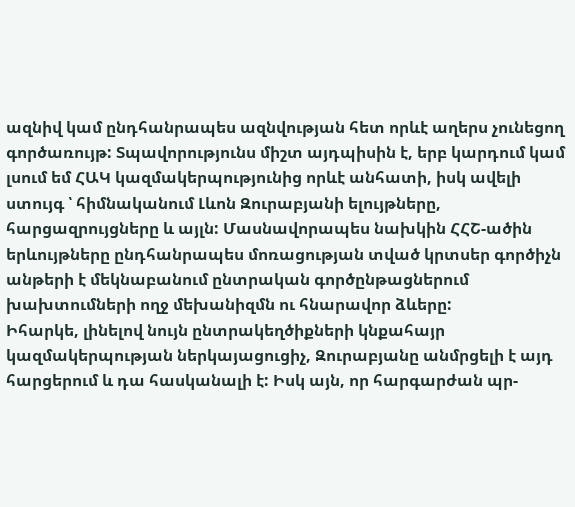ազնիվ կամ ընդհանրապես ազնվության հետ որևէ աղերս չունեցող գործառույթ: Տպավորությունս միշտ այդպիսին է, երբ կարդում կամ լսում եմ ՀԱԿ կազմակերպությունից որևէ անհատի, իսկ ավելի ստույգ ՝ հիմնականում Լևոն Զուրաբյանի ելույթները, հարցազրույցները և այլն: Մասնավորապես նախկին ՀՀՇ-ածին երևույթները ընդհանրապես մոռացության տված կրտսեր գործիչն անթերի է մեկնաբանում ընտրական գործընթացներում խախտումների ողջ մեխանիզմն ու հնարավոր ձևերը:
Իհարկե, լինելով նույն ընտրակեղծիքների կնքահայր կազմակերպության ներկայացուցիչ, Զուրաբյանը անմրցելի է այդ հարցերում և դա հասկանալի է: Իսկ այն, որ հարգարժան պր-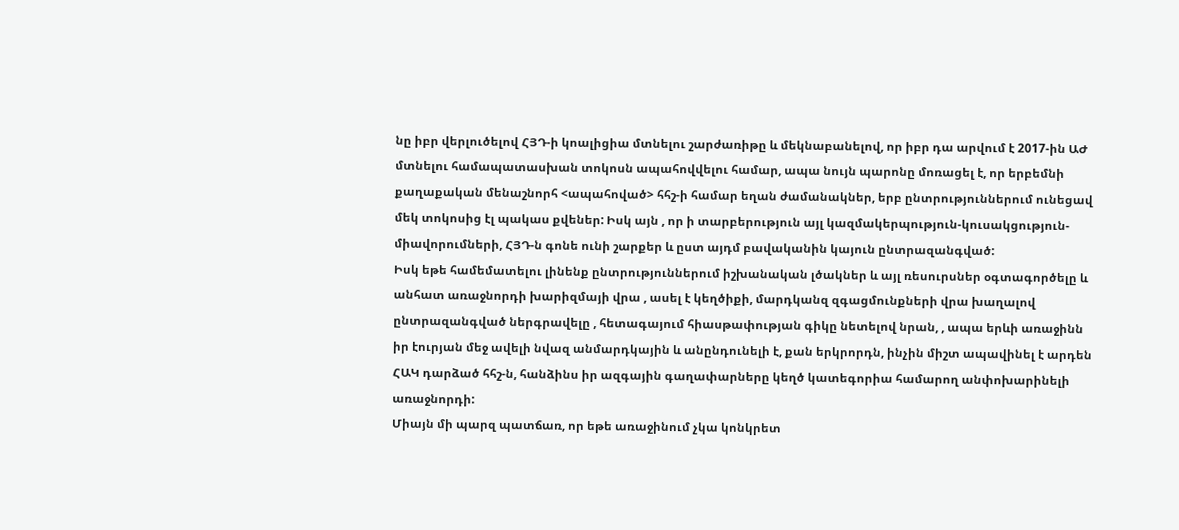նը իբր վերլուծելով ՀՅԴ-ի կոալիցիա մտնելու շարժառիթը և մեկնաբանելով, որ իբր դա արվում է 2017-ին ԱԺ մտնելու համապատասխան տոկոսն ապահովվելու համար, ապա նույն պարոնը մոռացել է, որ երբեմնի քաղաքական մենաշնորհ <ապահոված> հհշ-ի համար եղան ժամանակներ, երբ ընտրություններում ունեցավ մեկ տոկոսից էլ պակաս քվեներ: Իսկ այն , որ ի տարբերություն այլ կազմակերպություն-կուսակցություն-միավորումների, ՀՅԴ-ն գոնե ունի շարքեր և ըստ այդմ բավականին կայուն ընտրազանգված:
Իսկ եթե համեմատելու լինենք ընտրություններում իշխանական լծակներ և այլ ռեսուրսներ օգտագործելը և անհատ առաջնորդի խարիզմայի վրա , ասել է կեղծիքի, մարդկանզ զգացմունքների վրա խաղալով ընտրազանգված ներգրավելը , հետագայում հիասթափության գիկը նետելով նրան, , ապա երևի առաջինն իր էուրյան մեջ ավելի նվազ անմարդկային և անընդունելի է, քան երկրորդն, ինչին միշտ ապավինել է արդեն ՀԱԿ դարձած հհշ-ն, հանձինս իր ազգային գաղափարները կեղծ կատեգորիա համարող անփոխարինելի առաջնորդի:
Միայն մի պարզ պատճառ, որ եթե առաջինում չկա կոնկրետ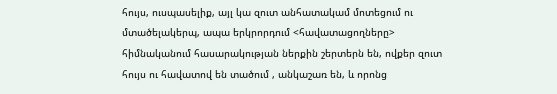հույս, ուսպասելիք, այլ կա զուտ անհատակամ մոտեցում ու մտածելակերպ, ապա երկրորդում <հավատացողները> հիմնականում հասարակության ներքին շերտերն են, ովքեր զուտ հույս ու հավատով են տածում , անկաշառ են, և որոնց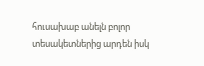հուսախաբ անելն բոլոր տեսակետներից արդեն իսկ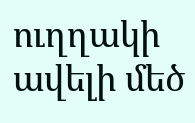ուղղակի ավելի մեծ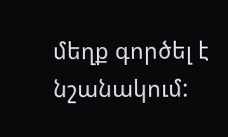մեղք գործել է նշանակում: